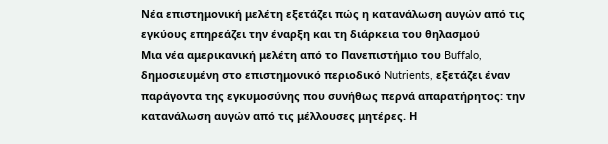Νέα επιστημονική μελέτη εξετάζει πώς η κατανάλωση αυγών από τις εγκύους επηρεάζει την έναρξη και τη διάρκεια του θηλασμού
Μια νέα αμερικανική μελέτη από το Πανεπιστήμιο του Buffalo, δημοσιευμένη στο επιστημονικό περιοδικό Nutrients, εξετάζει έναν παράγοντα της εγκυμοσύνης που συνήθως περνά απαρατήρητος: την κατανάλωση αυγών από τις μέλλουσες μητέρες. Η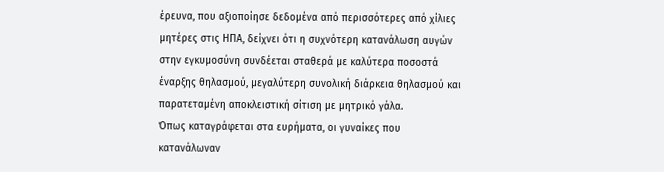έρευνα, που αξιοποίησε δεδομένα από περισσότερες από χίλιες μητέρες στις ΗΠΑ, δείχνει ότι η συχνότερη κατανάλωση αυγών στην εγκυμοσύνη συνδέεται σταθερά με καλύτερα ποσοστά έναρξης θηλασμού, μεγαλύτερη συνολική διάρκεια θηλασμού και παρατεταμένη αποκλειστική σίτιση με μητρικό γάλα.
Όπως καταγράφεται στα ευρήματα, οι γυναίκες που κατανάλωναν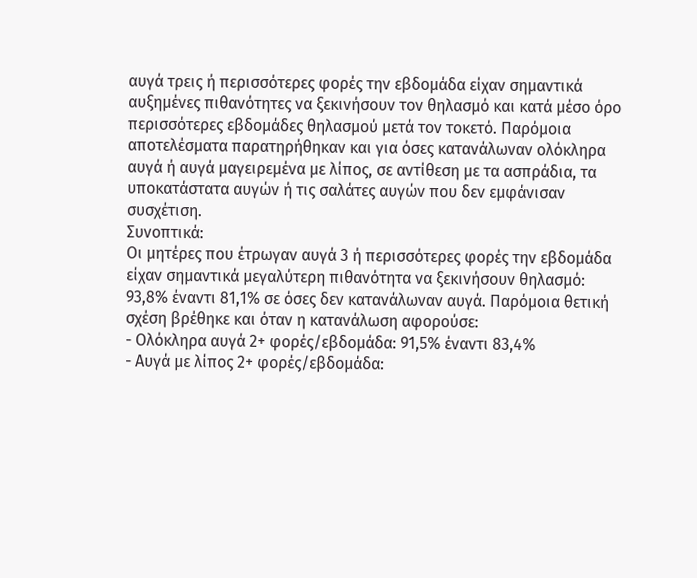αυγά τρεις ή περισσότερες φορές την εβδομάδα είχαν σημαντικά αυξημένες πιθανότητες να ξεκινήσουν τον θηλασμό και κατά μέσο όρο περισσότερες εβδομάδες θηλασμού μετά τον τοκετό. Παρόμοια αποτελέσματα παρατηρήθηκαν και για όσες κατανάλωναν ολόκληρα αυγά ή αυγά μαγειρεμένα με λίπος, σε αντίθεση με τα ασπράδια, τα υποκατάστατα αυγών ή τις σαλάτες αυγών που δεν εμφάνισαν συσχέτιση.
Συνοπτικά:
Οι μητέρες που έτρωγαν αυγά 3 ή περισσότερες φορές την εβδομάδα είχαν σημαντικά μεγαλύτερη πιθανότητα να ξεκινήσουν θηλασμό: 93,8% έναντι 81,1% σε όσες δεν κατανάλωναν αυγά. Παρόμοια θετική σχέση βρέθηκε και όταν η κατανάλωση αφορούσε:
- Ολόκληρα αυγά 2+ φορές/εβδομάδα: 91,5% έναντι 83,4%
- Αυγά με λίπος 2+ φορές/εβδομάδα: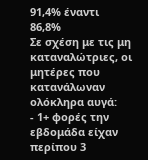91,4% έναντι 86,8%
Σε σχέση με τις μη καταναλώτριες, οι μητέρες που κατανάλωναν ολόκληρα αυγά:
- 1+ φορές την εβδομάδα είχαν περίπου 3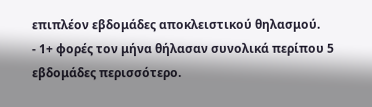επιπλέον εβδομάδες αποκλειστικού θηλασμού.
- 1+ φορές τον μήνα θήλασαν συνολικά περίπου 5 εβδομάδες περισσότερο.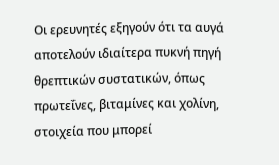Οι ερευνητές εξηγούν ότι τα αυγά αποτελούν ιδιαίτερα πυκνή πηγή θρεπτικών συστατικών, όπως πρωτεΐνες, βιταμίνες και χολίνη, στοιχεία που μπορεί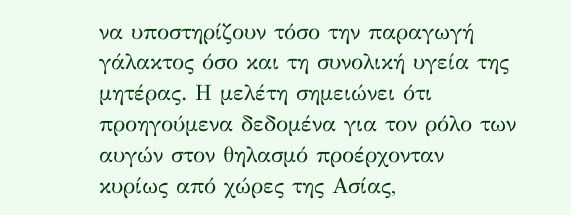να υποστηρίζουν τόσο την παραγωγή γάλακτος όσο και τη συνολική υγεία της μητέρας. Η μελέτη σημειώνει ότι προηγούμενα δεδομένα για τον ρόλο των αυγών στον θηλασμό προέρχονταν κυρίως από χώρες της Ασίας,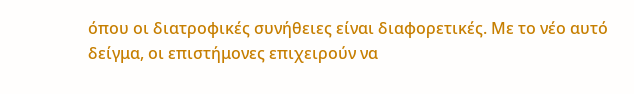όπου οι διατροφικές συνήθειες είναι διαφορετικές. Με το νέο αυτό δείγμα, οι επιστήμονες επιχειρούν να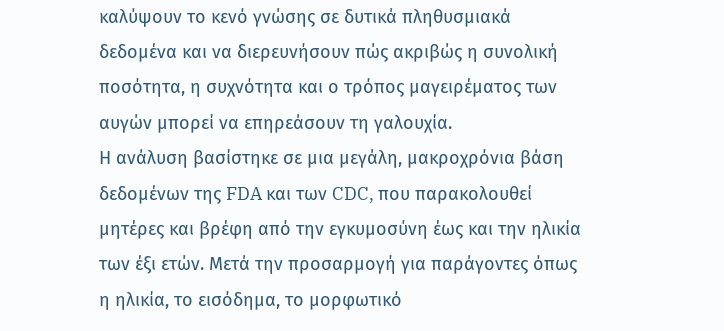καλύψουν το κενό γνώσης σε δυτικά πληθυσμιακά δεδομένα και να διερευνήσουν πώς ακριβώς η συνολική ποσότητα, η συχνότητα και ο τρόπος μαγειρέματος των αυγών μπορεί να επηρεάσουν τη γαλουχία.
Η ανάλυση βασίστηκε σε μια μεγάλη, μακροχρόνια βάση δεδομένων της FDA και των CDC, που παρακολουθεί μητέρες και βρέφη από την εγκυμοσύνη έως και την ηλικία των έξι ετών. Μετά την προσαρμογή για παράγοντες όπως η ηλικία, το εισόδημα, το μορφωτικό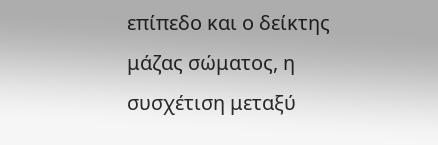επίπεδο και ο δείκτης μάζας σώματος, η συσχέτιση μεταξύ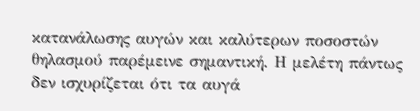κατανάλωσης αυγών και καλύτερων ποσοστών θηλασμού παρέμεινε σημαντική. Η μελέτη πάντως δεν ισχυρίζεται ότι τα αυγά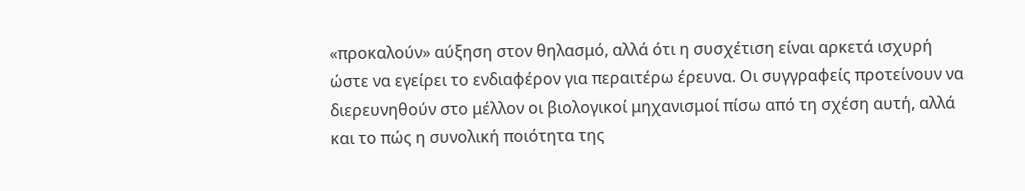«προκαλούν» αύξηση στον θηλασμό, αλλά ότι η συσχέτιση είναι αρκετά ισχυρή ώστε να εγείρει το ενδιαφέρον για περαιτέρω έρευνα. Οι συγγραφείς προτείνουν να διερευνηθούν στο μέλλον οι βιολογικοί μηχανισμοί πίσω από τη σχέση αυτή, αλλά και το πώς η συνολική ποιότητα της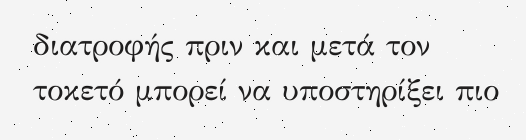διατροφής πριν και μετά τον τοκετό μπορεί να υποστηρίξει πιο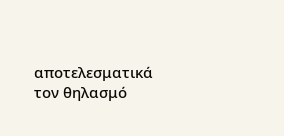αποτελεσματικά τον θηλασμό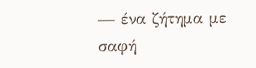— ένα ζήτημα με σαφή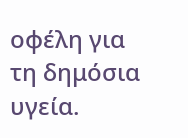οφέλη για τη δημόσια υγεία.